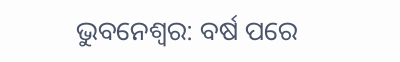ଭୁବନେଶ୍ୱର: ବର୍ଷ ପରେ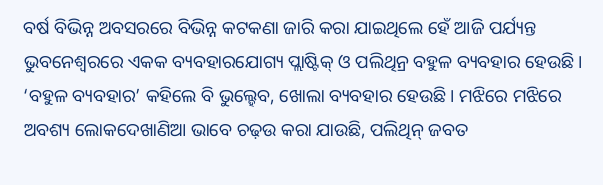ବର୍ଷ ବିଭିନ୍ନ ଅବସରରେ ବିଭିନ୍ନ କଟକଣା ଜାରି କରା ଯାଇଥିଲେ ହେଁ ଆଜି ପର୍ଯ୍ୟନ୍ତ ଭୁବନେଶ୍ବରରେ ଏକକ ବ୍ୟବହାରଯୋଗ୍ୟ ପ୍ଲାଷ୍ଟିକ୍ ଓ ପଲିଥିନ୍ର ବହୁଳ ବ୍ୟବହାର ହେଉଛି। ‘ବହୁଳ ବ୍ୟବହାର’ କହିଲେ ବି ଭୁଲ୍ହେବ, ଖୋଲା ବ୍ୟବହାର ହେଉଛି। ମଝିରେ ମଝିରେ ଅବଶ୍ୟ ଲୋକଦେଖାଣିଆ ଭାବେ ଚଢ଼ଉ କରା ଯାଉଛି, ପଲିଥିନ୍ ଜବତ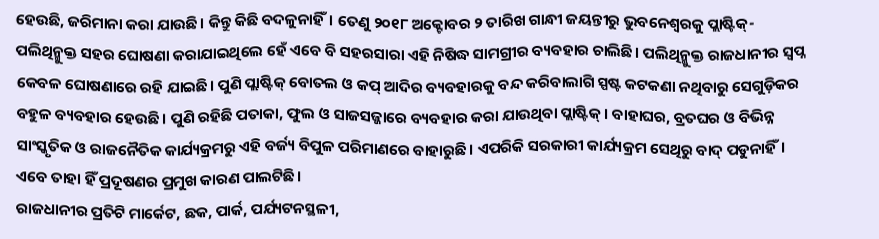ହେଉଛି, ଜରିମାନା କରା ଯାଉଛି। କିନ୍ତୁ କିଛି ବଦଳୁନାହିଁ। ତେଣୁ ୨୦୧୮ ଅକ୍ଟୋବର ୨ ତାରିଖ ଗାନ୍ଧୀ ଜୟନ୍ତୀରୁ ଭୁବନେଶ୍ବରକୁ ପ୍ଲାଷ୍ଟିକ୍-ପଲିଥିନ୍ମୁକ୍ତ ସହର ଘୋଷଣା କରାଯାଇଥିଲେ ହେଁ ଏବେ ବି ସହରସାରା ଏହି ନିଷିଦ୍ଧ ସାମଗ୍ରୀର ବ୍ୟବହାର ଚାଲିଛି। ପଲିଥିନ୍ମୁକ୍ତ ରାଜଧାନୀର ସ୍ବପ୍ନ କେବଳ ଘୋଷଣାରେ ରହି ଯାଇଛି। ପୁଣି ପ୍ଲାଷ୍ଟିକ୍ ବୋତଲ ଓ କପ୍ ଆଦିର ବ୍ୟବହାରକୁ ବନ୍ଦ କରିବାଲାଗି ସ୍ପଷ୍ଟ କଟକଣା ନଥିବାରୁ ସେଗୁଡ଼ିକର ବହୁଳ ବ୍ୟବହାର ହେଉଛି। ପୁଣି ରହିଛି ପତାକା, ଫୁଲ ଓ ସାଜସଜ୍ଜାରେ ବ୍ୟବହାର କରା ଯାଉଥିବା ପ୍ଲାଷ୍ଟିକ୍। ବାହାଘର, ବ୍ରତଘର ଓ ବିଭିନ୍ନ ସାଂସ୍କୃତିକ ଓ ରାଜନୈତିକ କାର୍ଯ୍ୟକ୍ରମରୁ ଏହି ବର୍ଜ୍ୟ ବିପୁଳ ପରିମାଣରେ ବାହାରୁଛି। ଏପରିକି ସରକାରୀ କାର୍ଯ୍ୟକ୍ରମ ସେଥିରୁ ବାଦ୍ ପଡୁନାହିଁ। ଏବେ ତାହା ହିଁ ପ୍ରଦୂଷଣର ପ୍ରମୁଖ କାରଣ ପାଲଟିଛି।
ରାଜଧାନୀର ପ୍ରତିଟି ମାର୍କେଟ, ଛକ, ପାର୍କ, ପର୍ଯ୍ୟଟନସ୍ଥଳୀ,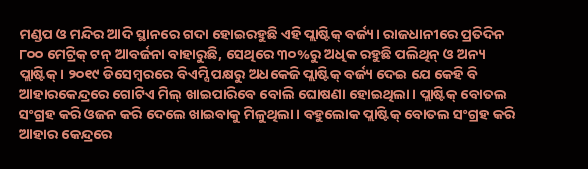ମଣ୍ଡପ ଓ ମନ୍ଦିର ଆଦି ସ୍ଥାନରେ ଗଦା ହୋଇରହୁଛି ଏହି ପ୍ଲାଷ୍ଟିକ୍ ବର୍ଜ୍ୟ। ରାଜଧାନୀରେ ପ୍ରତିଦିନ ୮୦୦ ମେଟ୍ରିକ୍ ଟନ୍ ଆବର୍ଜନା ବାହାରୁଛି, ସେଥିରେ ୩୦%ରୁ ଅଧିକ ରହୁଛି ପଲିଥିନ୍ ଓ ଅନ୍ୟ ପ୍ଲାଷ୍ଟିକ୍। ୨୦୧୯ ଡିସେମ୍ବରରେ ବିଏମ୍ସି ପକ୍ଷରୁ ଅଧକେଜି ପ୍ଲାଷ୍ଟିକ୍ ବର୍ଜ୍ୟ ଦେଇ ଯେ କେହି ବି ଆହାରକେନ୍ଦ୍ରରେ ଗୋଟିଏ ମିଲ୍ ଖାଇପାରିବେ ବୋଲି ଘୋଷଣା ହୋଇଥିଲା। ପ୍ଲାଷ୍ଟିକ୍ ବୋତଲ ସଂଗ୍ରହ କରି ଓଜନ କରି ଦେଲେ ଖାଇବାକୁ ମିଳୁଥିଲା। ବହୁଲୋକ ପ୍ଲାଷ୍ଟିକ୍ ବୋତଲ ସଂଗ୍ରହ କରି ଆହାର କେନ୍ଦ୍ରରେ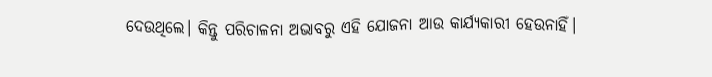ଦେଉଥିଲେ। କିନ୍ତୁ ପରିଚାଳନା ଅଭାବରୁ ଏହି ଯୋଜନା ଆଉ କାର୍ଯ୍ୟକାରୀ ହେଉନାହିଁ।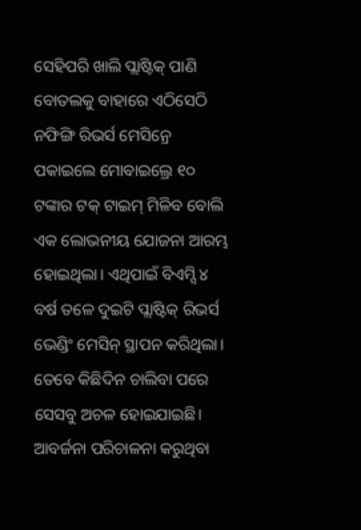ସେହିପରି ଖାଲି ପ୍ଲାଷ୍ଟିକ୍ ପାଣି ବୋତଲକୁ ବାହାରେ ଏଠିସେଠି ନଫିଙ୍ଗି ରିଭର୍ସ ମେସିନ୍ରେ ପକାଇଲେ ମୋବାଇଲ୍ରେ ୧୦ ଟଙ୍କାର ଟକ୍ ଟାଇମ୍ ମିଳିବ ବୋଲି ଏକ ଲୋଭନୀୟ ଯୋଜନା ଆରମ୍ଭ ହୋଇଥିଲା। ଏଥିପାଇଁ ବିଏମ୍ସି ୪ ବର୍ଷ ତଳେ ଦୁଇଟି ପ୍ଲାଷ୍ଟିକ୍ ରିଭର୍ସ ଭେଣ୍ଡିଂ ମେସିନ୍ ସ୍ଥାପନ କରିଥିଲା। ତେବେ କିଛିଦିନ ଚାଲିବା ପରେ ସେସବୁ ଅଚଳ ହୋଇଯାଇଛି। ଆବର୍ଜନା ପରିଚାଳନା କରୁଥିବା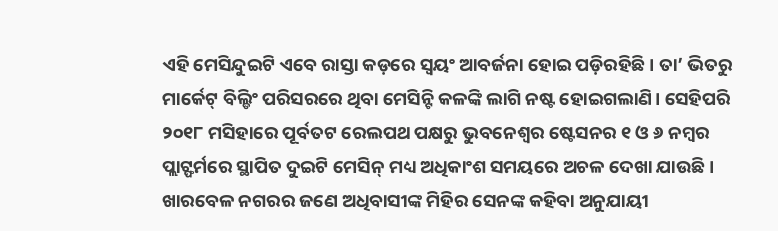ଏହି ମେସିନ୍ଦୁଇଟି ଏବେ ରାସ୍ତା କଡ଼ରେ ସ୍ବୟଂ ଆବର୍ଜନା ହୋଇ ପଡ଼ିରହିଛି। ତା’ ଭିତରୁ ମାର୍କେଟ୍ ବିଲ୍ଡିଂ ପରିସରରେ ଥିବା ମେସିନ୍ଟି କଳଙ୍କି ଲାଗି ନଷ୍ଟ ହୋଇଗଲାଣି। ସେହିପରି ୨୦୧୮ ମସିହାରେ ପୂର୍ବତଟ ରେଲପଥ ପକ୍ଷରୁ ଭୁବନେଶ୍ବର ଷ୍ଟେସନର ୧ ଓ ୬ ନମ୍ବର ପ୍ଲାଟ୍ଫର୍ମରେ ସ୍ଥାପିତ ଦୁଇଟି ମେସିନ୍ ମଧ୍ୟ ଅଧିକାଂଶ ସମୟରେ ଅଚଳ ଦେଖା ଯାଉଛି।
ଖାରବେଳ ନଗରର ଜଣେ ଅଧିବାସୀଙ୍କ ମିହିର ସେନଙ୍କ କହିବା ଅନୁଯାୟୀ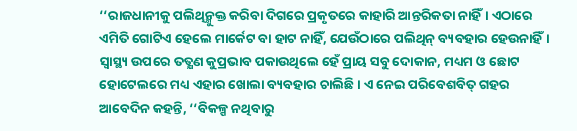‘‘ରାଜଧାନୀକୁ ପଲିଥିନ୍ମୁକ୍ତ କରିବା ଦିଗରେ ପ୍ରକୃତରେ କାହାରି ଆନ୍ତରିକତା ନାହିଁ। ଏଠାରେ ଏମିତି ଗୋଟିଏ ହେଲେ ମାର୍କେଟ ବା ହାଟ ନାହିଁ, ଯେଉଁଠାରେ ପଲିଥିନ୍ ବ୍ୟବହାର ହେଉନାହିଁ। ସ୍ବାସ୍ଥ୍ୟ ଉପରେ ତତ୍କ୍ଷଣ କୁପ୍ରଭାବ ପକାଉଥିଲେ ହେଁ ପ୍ରାୟ ସବୁ ଦୋକାନ, ମଧ୍ୟମ ଓ ଛୋଟ ହୋଟେଲରେ ମଧ୍ୟ ଏହାର ଖୋଲା ବ୍ୟବହାର ଚାଲିଛି। ଏ ନେଇ ପରିବେଶବିତ୍ ଗହର ଆବେଦିନ କହନ୍ତି, ‘‘ବିକଳ୍ପ ନଥିବାରୁ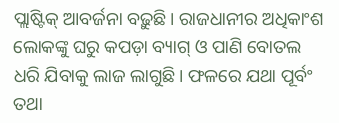ପ୍ଲାଷ୍ଟିକ୍ ଆବର୍ଜନା ବଢ଼ୁଛି। ରାଜଧାନୀର ଅଧିକାଂଶ ଲୋକଙ୍କୁ ଘରୁ କପଡ଼ା ବ୍ୟାଗ୍ ଓ ପାଣି ବୋତଲ ଧରି ଯିବାକୁ ଲାଜ ଲାଗୁଛି। ଫଳରେ ଯଥା ପୂର୍ବଂ ତଥା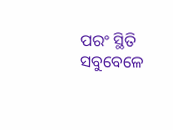ପରଂ ସ୍ଥିତି ସବୁବେଳେ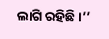ଲାଗି ରହିଛି।’’